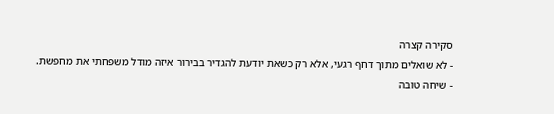סקירה קצרה
- לא שואלים מתוך דחף רגעי, אלא רק כשאת יודעת להגדיר בבירור איזה מודל משפחתי את מחפשת.
- שיחה טובה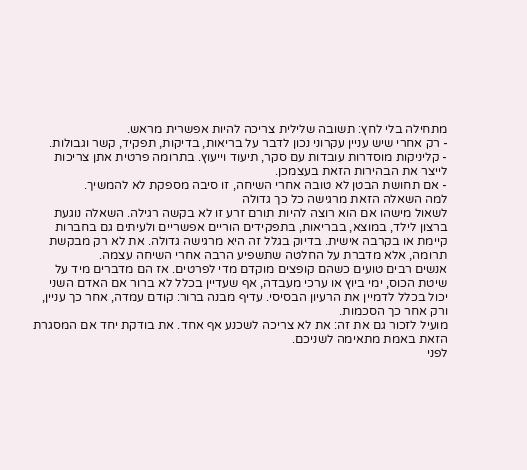מתחילה בלי לחץ: תשובה שלילית צריכה להיות אפשרית מראש.
- רק אחרי שיש עניין עקרוני נכון לדבר על בריאות, בדיקות, תפקיד, קשר וגבולות.
- קליניקות מוסדרות עובדות עם סקר, תיעוד וייעוץ. בתרומה פרטית אתן צריכות לייצר את הבהירות הזאת בעצמכן.
- אם תחושת הבטן לא טובה אחרי השיחה, זו סיבה מספקת לא להמשיך.
למה השאלה הזאת מרגישה כל כך גדולה
לשאול מישהו אם הוא רוצה להיות תורם זרע זו לא בקשה רגילה. השאלה נוגעת ברצון לילד, במוצא, בבריאות, בתפקידים הוריים אפשריים ולעיתים גם בחברות קיימת או בקרבה אישית. בדיוק בגלל זה היא מרגישה גדולה. את לא רק מבקשת תרומה, אלא מדברת על החלטה שתשפיע הרבה אחרי השיחה עצמה.
אנשים רבים טועים כשהם קופצים מוקדם מדי לפרטים. אז הם מדברים מיד על שיטת הכוס, ימי ביוץ או ערכי מעבדה, אף שעדיין בכלל לא ברור אם האדם השני יכול בכלל לדמיין את הרעיון הבסיסי. עדיף מבנה ברור: קודם עמדה, אחר כך עניין, ורק אחר כך הסכמות.
מועיל לזכור גם את זה: את לא צריכה לשכנע אף אחד. את בודקת יחד אם המסגרת הזאת באמת מתאימה לשניכם.
לפני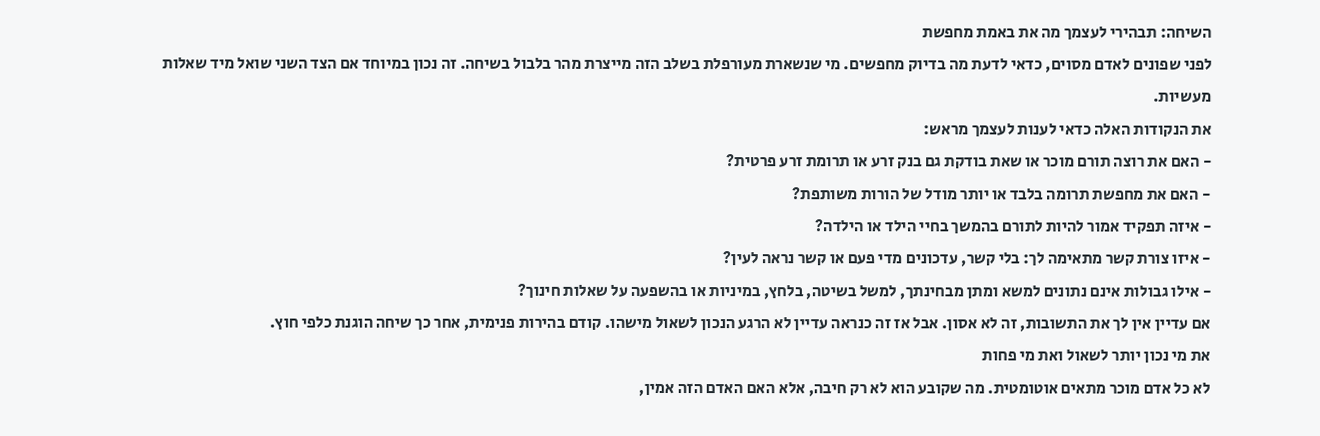השיחה: תבהירי לעצמך מה את באמת מחפשת
לפני שפונים לאדם מסוים, כדאי לדעת מה בדיוק מחפשים. מי שנשארת מעורפלת בשלב הזה מייצרת מהר בלבול בשיחה. זה נכון במיוחד אם הצד השני שואל מיד שאלות מעשיות.
את הנקודות האלה כדאי לענות לעצמך מראש:
- האם את רוצה תורם מוכר או שאת בודקת גם בנק זרע או תרומת זרע פרטית?
- האם את מחפשת תרומה בלבד או יותר מודל של הורות משותפת?
- איזה תפקיד אמור להיות לתורם בהמשך בחיי הילד או הילדה?
- איזו צורת קשר מתאימה לך: בלי קשר, עדכונים מדי פעם או קשר נראה לעין?
- אילו גבולות אינם נתונים למשא ומתן מבחינתך, למשל בשיטה, בלחץ, במיניות או בהשפעה על שאלות חינוך?
אם עדיין אין לך את התשובות, זה לא אסון. אבל אז זה כנראה עדיין לא הרגע הנכון לשאול מישהו. קודם בהירות פנימית, אחר כך שיחה הוגנת כלפי חוץ.
את מי נכון יותר לשאול ואת מי פחות
לא כל אדם מוכר מתאים אוטומטית. מה שקובע הוא לא רק חיבה, אלא האם האדם הזה אמין,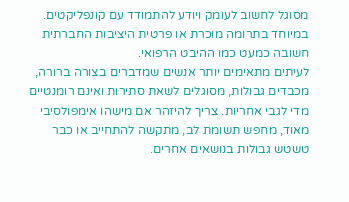מסוגל לחשוב לעומק ויודע להתמודד עם קונפליקטים. במיוחד בתרומה מוכרת או פרטית היציבות החברתית חשובה כמעט כמו ההיבט הרפואי.
לעיתים מתאימים יותר אנשים שמדברים בצורה ברורה, מכבדים גבולות, מסוגלים לשאת סתירות ואינם רומנטיים מדי לגבי אחריות. צריך להיזהר אם מישהו אימפולסיבי מאוד, מחפש תשומת לב, מתקשה להתחייב או כבר טשטש גבולות בנושאים אחרים.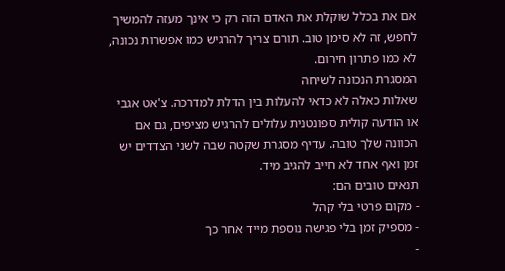אם את בכלל שוקלת את האדם הזה רק כי אינך מעזה להמשיך לחפש, זה לא סימן טוב. תורם צריך להרגיש כמו אפשרות נכונה, לא כמו פתרון חירום.
המסגרת הנכונה לשיחה
שאלות כאלה לא כדאי להעלות בין הדלת למדרכה. צ'אט אגבי או הודעה קולית ספונטנית עלולים להרגיש מציפים, גם אם הכוונה שלך טובה. עדיף מסגרת שקטה שבה לשני הצדדים יש זמן ואף אחד לא חייב להגיב מיד.
תנאים טובים הם:
- מקום פרטי בלי קהל
- מספיק זמן בלי פגישה נוספת מייד אחר כך
-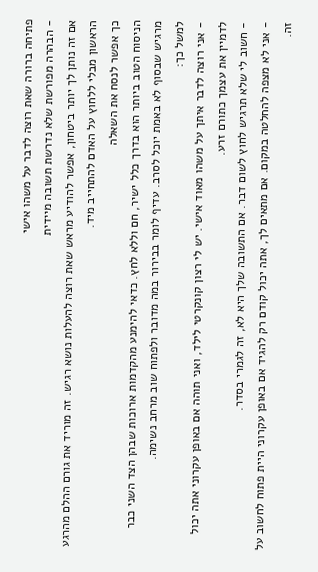פתיחה ברורה שאת רוצה לדבר על משהו אישי
- הבהרה מפורשת שלא נדרשת תשובה מיידית
אם זה נותן לך יותר ביטחון, אפשר להודיע מראש שאת רוצה להעלות נושא רגיש. זה מוריד את גורם ההלם מהרגע הראשון מבלי ללחוץ על האדם להתחייב מיד.
כך אפשר לנסח את השאלה
הניסוח הטוב ביותר הוא בדרך כלל ישיר, חם וללא לחץ. כדאי להימנע מהקדמות ארוכות שבהן הצד השני כבר מרגיש שבסוף לא באמת יוכל לסרב. עדיף לומר בבירור במה מדובר ולפתוח שוב מרחב נשימה.
למשל כך:
- אני רוצה לדבר איתך על משהו מאוד אישי. יש לי רצון קונקרטי לילד, ואני תוהה אם באופן עקרוני אתה יכול לדמיין את עצמך כתורם זרע.
- חשוב לי שלא תרגיש לחוץ לשום דבר. אם התשובה שלך היא לא, זה לגמרי בסדר.
- אני לא מצפה להחלטה במקום. אם מתאים לך, אתה יכול קודם רק להגיד אם באופן עקרוני היית פתוח לחשוב על זה.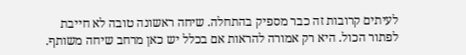לעיתים קרובות זה כבר מספיק בהתחלה. שיחה ראשונה טובה לא חייבת לפתור הכול. היא רק אמורה להראות אם בכלל יש כאן מרחב שיחה משותף.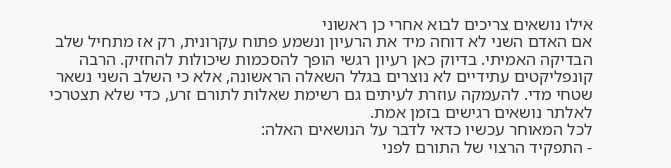אילו נושאים צריכים לבוא אחרי כן ראשוני
אם האדם השני לא דוחה מיד את הרעיון ונשמע פתוח עקרונית, רק אז מתחיל שלב הבדיקה האמיתי. בדיוק כאן רעיון רגשי הופך להסכמות שיכולות להחזיק. הרבה קונפליקטים עתידיים לא נוצרים בגלל השאלה הראשונה, אלא כי השלב השני נשאר שטחי מדי. להעמקה עוזרת לעיתים גם רשימת שאלות לתורם זרע, כדי שלא תצטרכי לאלתר נושאים רגישים בזמן אמת.
לכל המאוחר עכשיו כדאי לדבר על הנושאים האלה:
- התפקיד הרצוי של התורם לפני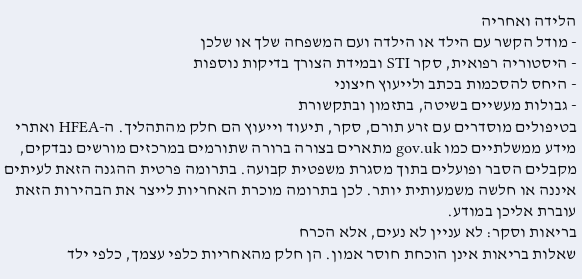הלידה ואחריה
- מודל הקשר עם הילד או הילדה ועם המשפחה שלך או שלכן
- היסטוריה רפואית, סקר STI ובמידת הצורך בדיקות נוספות
- היחס להסכמות בכתב ולייעוץ חיצוני
- גבולות מעשיים בשיטה, בתזמון ובתקשורת
בטיפולים מוסדרים עם זרע תורם, סקר, תיעוד וייעוץ הם חלק מהתהליך. ה-HFEA ואתרי מידע ממשלתיים כמו gov.uk מתארים בצורה ברורה שתורמים במרכזים מורשים נבדקים, מקבלים הסבר ופועלים בתוך מסגרת משפטית קבועה. בתרומה פרטית ההגנה הזאת לעיתים איננה או חלשה משמעותית יותר. לכן בתרומה מוכרת האחריות לייצר את הבהירות הזאת עוברת אליכן במודע.
בריאות וסקר: לא עניין לא נעים, אלא הכרח
שאלות בריאות אינן הוכחת חוסר אמון. הן חלק מהאחריות כלפי עצמך, כלפי ילד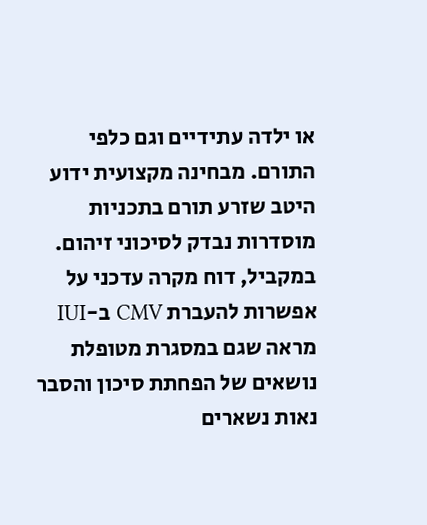או ילדה עתידיים וגם כלפי התורם. מבחינה מקצועית ידוע היטב שזרע תורם בתכניות מוסדרות נבדק לסיכוני זיהום. במקביל, דוח מקרה עדכני על אפשרות להעברת CMV ב-IUI מראה שגם במסגרת מטופלת נושאים של הפחתת סיכון והסבר נאות נשארים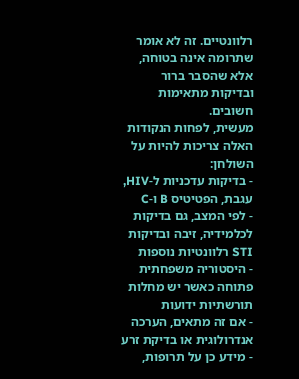רלוונטיים. זה לא אומר שתרומה אינה בטוחה, אלא שהסבר ברור ובדיקות מתאימות חשובים.
מעשית, לפחות הנקודות האלה צריכות להיות על השולחן:
- בדיקות עדכניות ל-HIV, עגבת, הפטיטיס B ו-C
- לפי המצב, גם בדיקות לכלמידיה, זיבה ובדיקות STI רלוונטיות נוספות
- היסטוריה משפחתית פתוחה כאשר יש מחלות תורשתיות ידועות
- אם זה מתאים, הערכה אנדרולוגית או בדיקת זרע
- מידע כן על תרופות,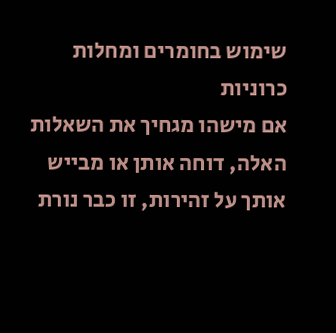שימוש בחומרים ומחלות כרוניות
אם מישהו מגחיך את השאלות האלה, דוחה אותן או מבייש אותך על זהירות, זו כבר נורת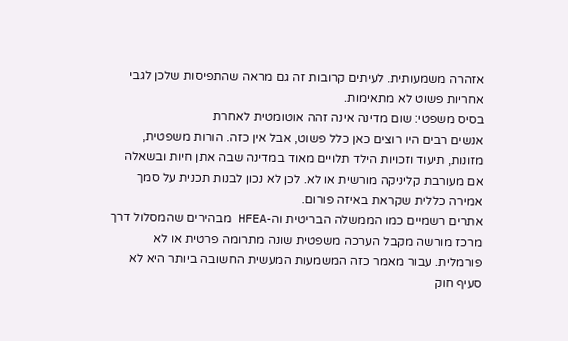אזהרה משמעותית. לעיתים קרובות זה גם מראה שהתפיסות שלכן לגבי אחריות פשוט לא מתאימות.
בסיס משפטי: שום מדינה אינה זהה אוטומטית לאחרת
אנשים רבים היו רוצים כאן כלל פשוט, אבל אין כזה. הורות משפטית, מזונות, תיעוד וזכויות הילד תלויים מאוד במדינה שבה אתן חיות ובשאלה אם מעורבת קליניקה מורשית או לא. לכן לא נכון לבנות תכנית על סמך אמירה כללית שקראת באיזה פורום.
אתרים רשמיים כמו הממשלה הבריטית וה-HFEA מבהירים שהמסלול דרך מרכז מורשה מקבל הערכה משפטית שונה מתרומה פרטית או לא פורמלית. עבור מאמר כזה המשמעות המעשית החשובה ביותר היא לא סעיף חוק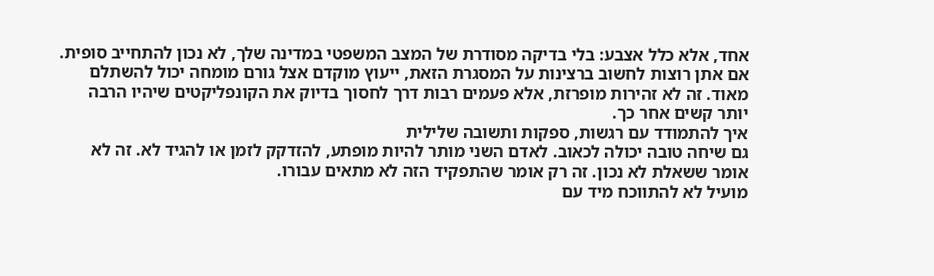אחד, אלא כלל אצבע: בלי בדיקה מסודרת של המצב המשפטי במדינה שלך, לא נכון להתחייב סופית.
אם אתן רוצות לחשוב ברצינות על המסגרת הזאת, ייעוץ מוקדם אצל גורם מומחה יכול להשתלם מאוד. זה לא זהירות מופרזת, אלא פעמים רבות דרך לחסוך בדיוק את הקונפליקטים שיהיו הרבה יותר קשים אחר כך.
איך להתמודד עם רגשות, ספקות ותשובה שלילית
גם שיחה טובה יכולה לכאוב. לאדם השני מותר להיות מופתע, להזדקק לזמן או להגיד לא. זה לא אומר ששאלת לא נכון. זה רק אומר שהתפקיד הזה לא מתאים עבורו.
מועיל לא להתווכח מיד עם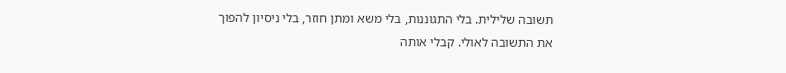תשובה שלילית. בלי התגוננות, בלי משא ומתן חוזר, בלי ניסיון להפוך את התשובה לאולי. קבלי אותה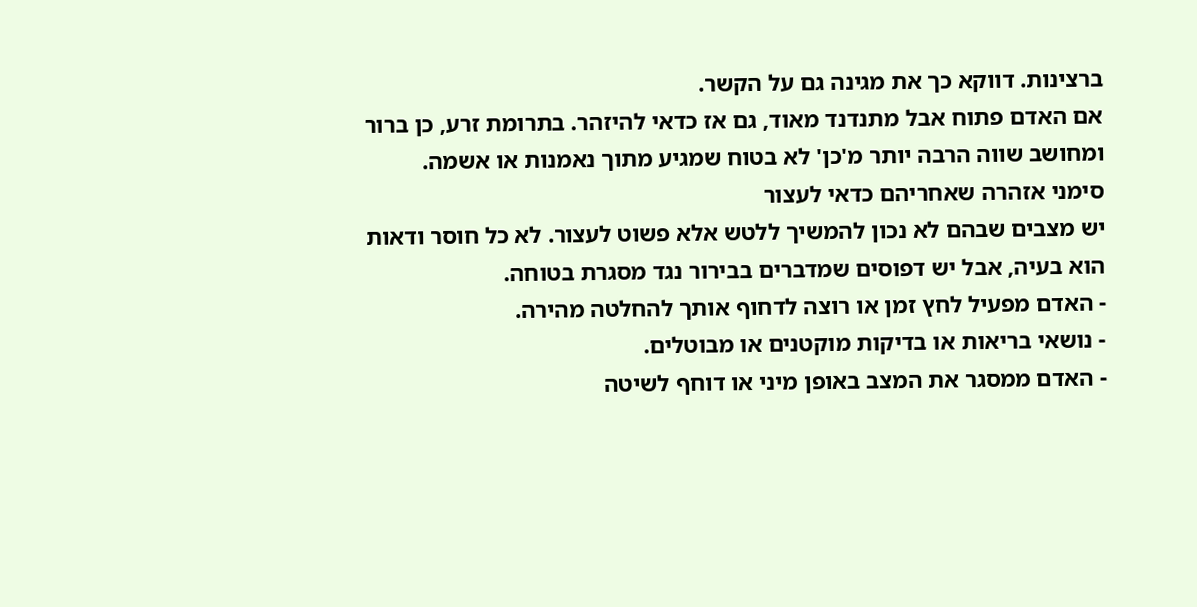ברצינות. דווקא כך את מגינה גם על הקשר.
אם האדם פתוח אבל מתנדנד מאוד, גם אז כדאי להיזהר. בתרומת זרע, כן ברור ומחושב שווה הרבה יותר מ'כן' לא בטוח שמגיע מתוך נאמנות או אשמה.
סימני אזהרה שאחריהם כדאי לעצור
יש מצבים שבהם לא נכון להמשיך ללטש אלא פשוט לעצור. לא כל חוסר ודאות הוא בעיה, אבל יש דפוסים שמדברים בבירור נגד מסגרת בטוחה.
- האדם מפעיל לחץ זמן או רוצה לדחוף אותך להחלטה מהירה.
- נושאי בריאות או בדיקות מוקטנים או מבוטלים.
- האדם ממסגר את המצב באופן מיני או דוחף לשיטה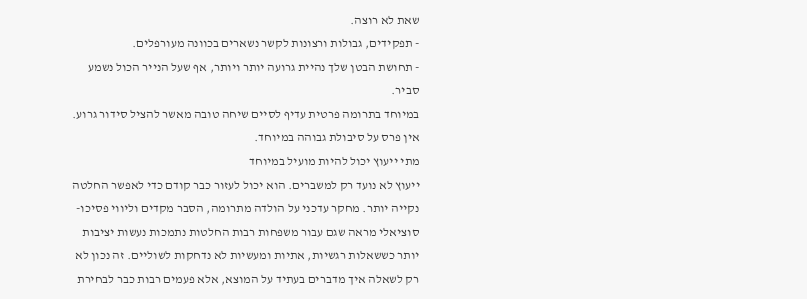שאת לא רוצה.
- תפקידים, גבולות ורצונות לקשר נשארים בכוונה מעורפלים.
- תחושת הבטן שלך נהיית גרועה יותר ויותר, אף שעל הנייר הכול נשמע סביר.
במיוחד בתרומה פרטית עדיף לסיים שיחה טובה מאשר להציל סידור גרוע. אין פרס על סיבולת גבוהה במיוחד.
מתי ייעוץ יכול להיות מועיל במיוחד
ייעוץ לא נועד רק למשברים. הוא יכול לעזור כבר קודם כדי לאפשר החלטה נקייה יותר. מחקר עדכני על הולדה מתרומה, הסבר מקדים וליווי פסיכו-סוציאלי מראה שגם עבור משפחות רבות החלטות נתמכות נעשות יציבות יותר כששאלות רגשיות, אתיות ומעשיות לא נדחקות לשוליים. זה נכון לא רק לשאלה איך מדברים בעתיד על המוצא, אלא פעמים רבות כבר לבחירת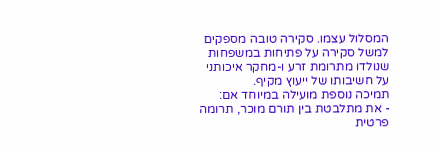המסלול עצמו. סקירה טובה מספקים למשל סקירה על פתיחות במשפחות שנולדו מתרומת זרע ו-מחקר איכותני על חשיבותו של ייעוץ מקיף.
תמיכה נוספת מועילה במיוחד אם:
- את מתלבטת בין תורם מוכר, תרומה פרטית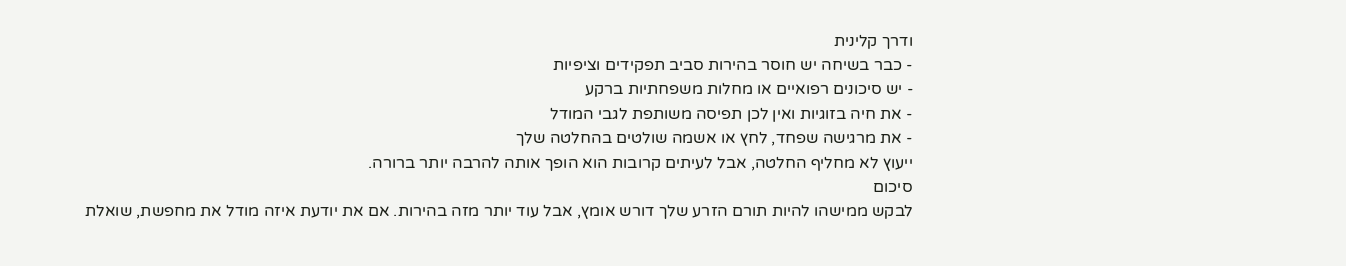ודרך קלינית
- כבר בשיחה יש חוסר בהירות סביב תפקידים וציפיות
- יש סיכונים רפואיים או מחלות משפחתיות ברקע
- את חיה בזוגיות ואין לכן תפיסה משותפת לגבי המודל
- את מרגישה שפחד, לחץ או אשמה שולטים בהחלטה שלך
ייעוץ לא מחליף החלטה, אבל לעיתים קרובות הוא הופך אותה להרבה יותר ברורה.
סיכום
לבקש ממישהו להיות תורם הזרע שלך דורש אומץ, אבל עוד יותר מזה בהירות. אם את יודעת איזה מודל את מחפשת, שואלת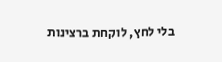בלי לחץ, לוקחת ברצינות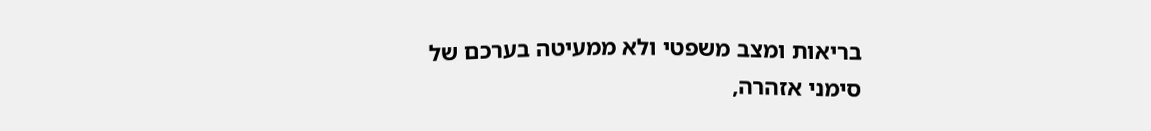בריאות ומצב משפטי ולא ממעיטה בערכם של סימני אזהרה,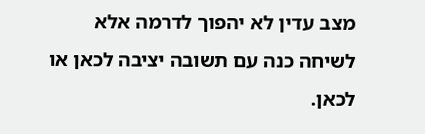מצב עדין לא יהפוך לדרמה אלא לשיחה כנה עם תשובה יציבה לכאן או לכאן.